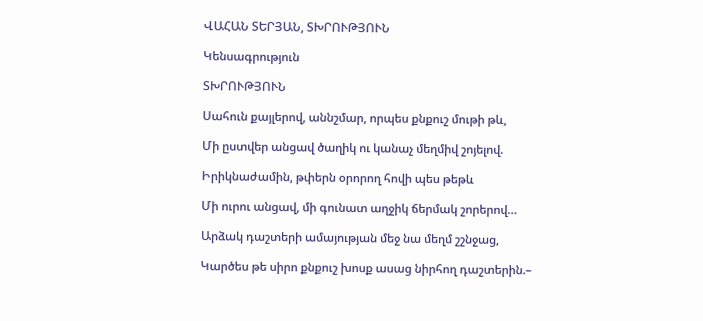ՎԱՀԱՆ ՏԵՐՅԱՆ, ՏԽՐՈՒԹՅՈՒՆ

Կենսագրություն

ՏԽՐՈՒԹՅՈՒՆ

Սահուն քայլերով, աննշմար, որպես քնքուշ մութի թև,

Մի ըստվեր անցավ ծաղիկ ու կանաչ մեղմիվ շոյելով.

Իրիկնաժամին, թփերն օրորող հովի պես թեթև

Մի ուրու անցավ, մի գունատ աղջիկ ճերմակ շորերով…

Արձակ դաշտերի ամայության մեջ նա մեղմ շշնջաց,

Կարծես թե սիրո քնքուշ խոսք ասաց նիրհող դաշտերին.–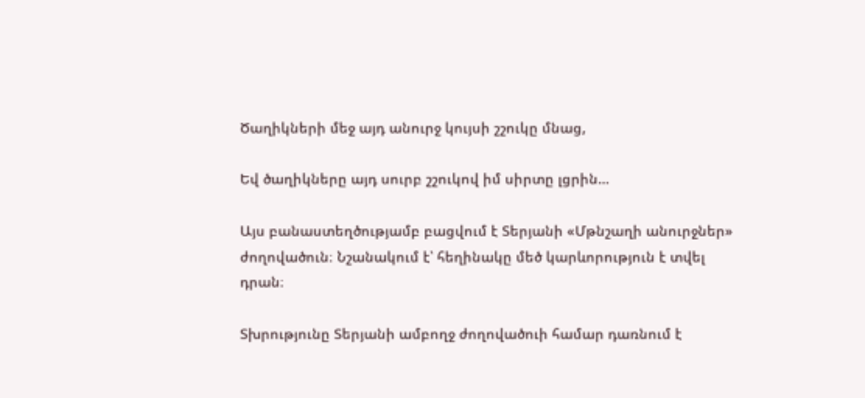Ծաղիկների մեջ այդ անուրջ կույսի շշուկը մնաց,

Եվ ծաղիկները այդ սուրբ շշուկով իմ սիրտը լցրին…

Այս բանաստեղծությամբ բացվում է Տերյանի «Մթնշաղի անուրջներ» ժողովածուն։ Նշանակում է՝ հեղինակը մեծ կարևորություն է տվել դրան։

Տխրությունը Տերյանի ամբողջ ժողովածուի համար դառնում է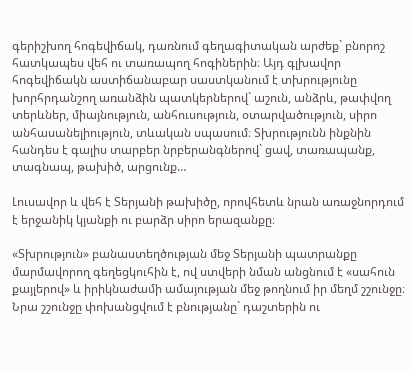գերիշխող հոգեվիճակ, դառնում գեղագիտական արժեք` բնորոշ հատկապես վեհ ու տառապող հոգիներին։ Այդ գլխավոր հոգեվիճակն աստիճանաբար սաստկանում է տխրությունը խորհրդանշող առանձին պատկերներով` աշուն, անձրև, թափվող տերևներ, միայնություն, անհուսություն, օտարվածություն, սիրո անհասանելիություն, տևական սպասում։ Տխրությունն ինքնին հանդես է գալիս տարբեր նրբերանգներով` ցավ, տառապանք, տագնապ, թախիծ, արցունք…

Լուսավոր և վեհ է Տերյանի թախիծը, որովհետև նրան առաջնորդում է երջանիկ կյանքի ու բարձր սիրո երազանքը։

«Տխրություն» բանաստեղծության մեջ Տերյանի պատրանքը մարմավորող գեղեցկուհին է, ով ստվերի նման անցնում է «սահուն քայլերով» և իրիկնաժամի ամայության մեջ թողնում իր մեղմ շշունջը։ Նրա շշունջը փոխանցվում է բնությանը` դաշտերին ու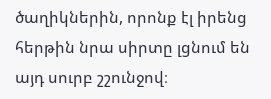ծաղիկներին, որոնք էլ իրենց հերթին նրա սիրտը լցնում են այդ սուրբ շշունջով։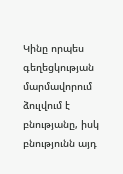Կինը որպես գեղեցկության մարմավորում ձուլվում է բնությանը, իսկ բնությունն այդ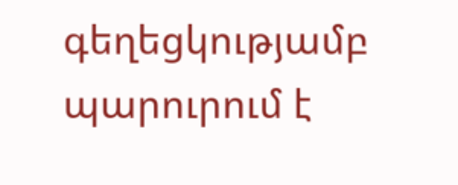գեղեցկությամբ պարուրում է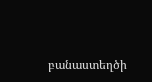բանաստեղծի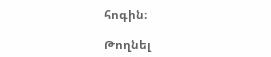հոգին։

Թողնել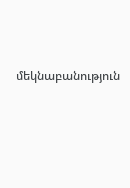մեկնաբանություն